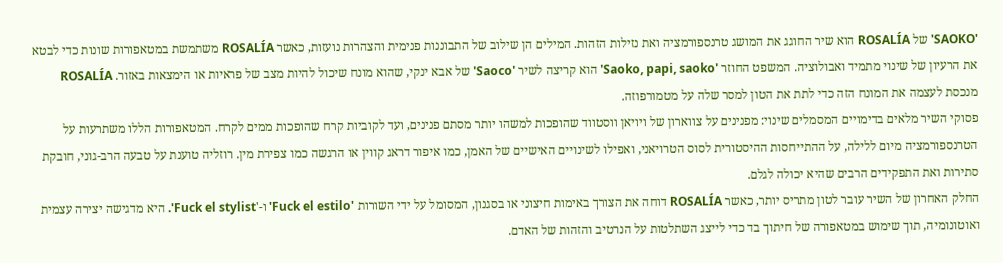'SAOKO' של ROSALÍA הוא שיר החוגג את המושג טרנספורמציה ואת נזילות הזהות. המילים הן שילוב של התבוננות פנימית והצהרות נועזות, כאשר ROSALÍA משתמשת במטאפורות שונות כדי לבטא את הרעיון של שינוי מתמיד ואבולוציה. המשפט החוזר 'Saoko, papi, saoko' הוא קריצה לשיר 'Saoco' של אבא ינקי, שהוא מונח שיכול להיות מצב של פראיות או הימצאות באזור. ROSALÍA מנכסת לעצמה את המונח הזה כדי לתת את הטון למסר שלה על מטמורפוזה.
פסוקי השיר מלאים בדימויים המסמלים שינוי: מפנינים על צווארון של ויויאן ווסטווד שהופכות למשהו יותר מסתם פנינים, ועד לקוביות קרח שהופכות ממים לקרח. המטאפורות הללו משתרעות על הטרנספורמציה מיום ללילה, על ההתייחסות ההיסטורית לסוס הטרויאני, ואפילו לשינויים האישיים של האמן, כמו איפור דראג קווין או הרגשה כמו צפירת מין. רוזליה טוענת על טבעה הרב-גוני, חובקת סתירות ואת התפקידים הרבים שהיא יכולה לגלם.
החלק האחרון של השיר עובר לטון מתריס יותר, כאשר ROSALÍA דוחה את הצורך באימות חיצוני או בסגנון, המסומל על ידי השורות 'Fuck el estilo' ו-'Fuck el stylist'. היא מדגישה יצירה עצמית ואוטונומיה, תוך שימוש במטאפורה של חיתוך בד כדי לייצג השתלטות על הנרטיב והזהות של האדם.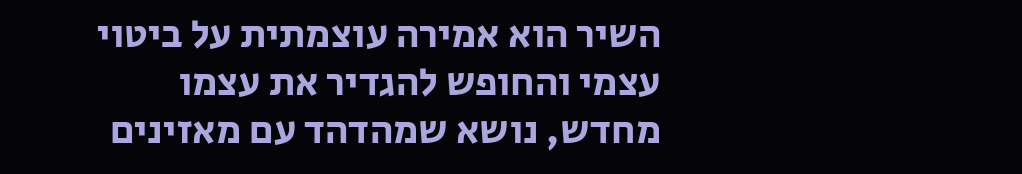השיר הוא אמירה עוצמתית על ביטוי עצמי והחופש להגדיר את עצמו מחדש, נושא שמהדהד עם מאזינים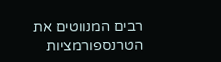רבים המנווטים את הטרנספורמציות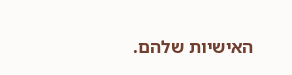האישיות שלהם.